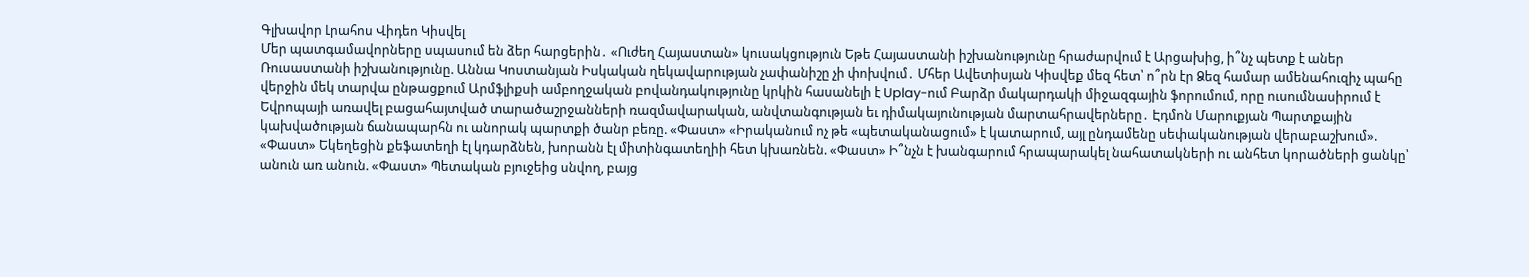Գլխավոր Լրահոս Վիդեո Կիսվել
Մեր պատգամավորները սպասում են ձեր հարցերին․ «Ուժեղ Հայաստան» կուսակցություն Եթե Հայաստանի իշխանությունը հրաժարվում է Արցախից, ի՞նչ պետք է աներ Ռուսաստանի իշխանությունը. Աննա Կոստանյան Իսկական ղեկավարության չափանիշը չի փոխվում․ Մհեր Ավետիսյան Կիսվեք մեզ հետ՝ ո՞րն էր Ձեզ համար ամենահուզիչ պահը վերջին մեկ տարվա ընթացքում Արմֆլիքսի ամբողջական բովանդակությունը կրկին հասանելի է Uplay-ում Բարձր մակարդակի միջազգային ֆորումում, որը ուսումնասիրում է Եվրոպայի առավել բացահայտված տարածաշրջանների ռազմավարական, անվտանգության եւ դիմակայունության մարտահրավերները․ Էդմոն Մարուքյան Պարտքային կախվածության ճանապարհն ու անորակ պարտքի ծանր բեռը. «Փաստ» «Իրականում ոչ թե «պետականացում» է կատարում, այլ ընդամենը սեփականության վերաբաշխում». «Փաստ» Եկեղեցին քեֆատեղի էլ կդարձնեն, խորանն էլ միտինգատեղիի հետ կխառնեն. «Փաստ» Ի՞նչն է խանգարում հրապարակել նահատակների ու անհետ կորածների ցանկը՝ անուն առ անուն. «Փաստ» Պետական բյուջեից սնվող, բայց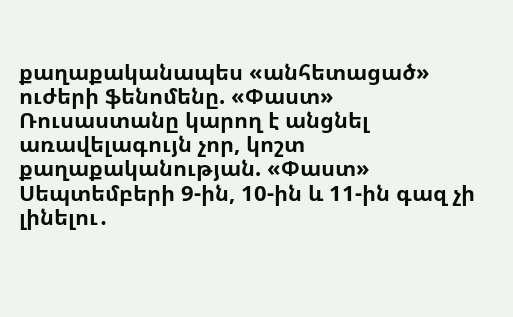քաղաքականապես «անհետացած» ուժերի ֆենոմենը. «Փաստ» Ռուսաստանը կարող է անցնել առավելագույն չոր, կոշտ քաղաքականության. «Փաստ»
Սեպտեմբերի 9-ին, 10-ին և 11-ին գազ չի լինելու․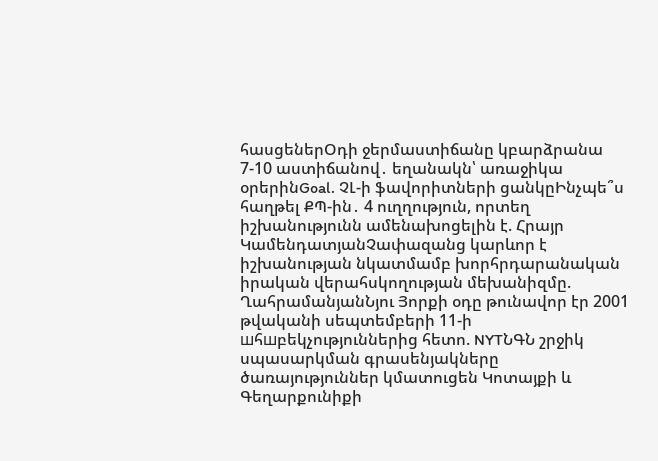հասցեներՕդի ջերմաստիճանը կբարձրանա 7-10 աստիճանով․ եղանակն՝ առաջիկա օրերինGoal. ՉԼ-ի ֆավորիտների ցանկըԻնչպե՞ս հաղթել ՔՊ-ին․ 4 ուղղություն, որտեղ իշխանությունն ամենախոցելին է. Հրայր ԿամենդատյանՉափազանց կարևոր է իշխանության նկատմամբ խորհրդարանական իրական վերահսկողության մեխանիզմը. ՂահրամանյանՆյու Յորքի օդը թունավոր էր 2001 թվականի սեպտեմբերի 11-ի шհшբեկչություններից հետո. NYTՆԳՆ շրջիկ սպասարկման գրասենյակները ծառայություններ կմատուցեն Կոտայքի և Գեղարքունիքի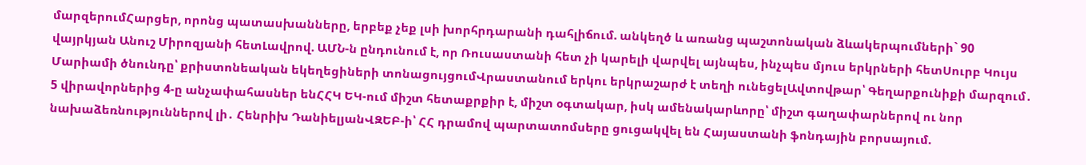մարզերումՀարցեր, որոնց պատասխանները, երբեք չեք լսի խորհրդարանի դահլիճում. անկեղծ և առանց պաշտոնական ձևակերպումների` 90 վայրկյան Անուշ Միրոզյանի հետԼավրով. ԱՄՆ-ն ընդունում է, որ Ռուսաստանի հետ չի կարելի վարվել այնպես, ինչպես մյուս երկրների հետՍուրբ Կույս Մարիամի ծնունդը՝ քրիստոնեական եկեղեցիների տոնացույցումՎրաստանում երկու երկրաշարժ է տեղի ունեցելԱվտովթար՝ Գեղարքունիքի մարզում․ 5 վիրավորներից 4-ը անչափահասներ ենՀՀԿ ԵԿ-ում միշտ հետաքրքիր է, միշտ օգտակար, իսկ ամենակարևորը՝ միշտ գաղափարներով ու նոր նախաձեռնություններով լի․ Հենրիխ ԴանիելյանՎԶԵԲ-ի՝ ՀՀ դրամով պարտատոմսերը ցուցակվել են Հայաստանի ֆոնդային բորսայում.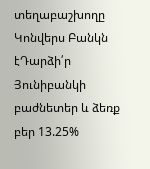տեղաբաշխողը Կոնվերս Բանկն էԴարձի՛ր Յունիբանկի բաժնետեր և ձեռք բեր 13.25%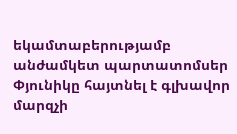եկամտաբերությամբ անժամկետ պարտատոմսեր Փյունիկը հայտնել է գլխավոր մարզչի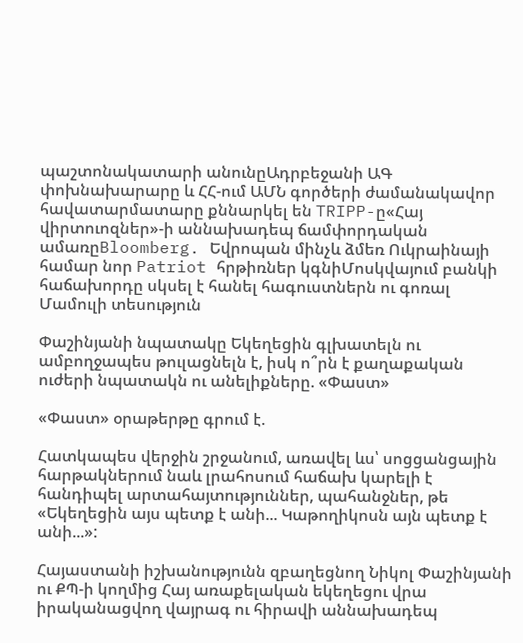պաշտոնակատարի անունըԱդրբեջանի ԱԳ փոխնախարարը և ՀՀ-ում ԱՄՆ գործերի ժամանակավոր հավատարմատարը քննարկել են TRIPP-ը«Հայ վիրտուոզներ»-ի աննախադեպ ճամփորդական ամառըBloomberg. Եվրոպան մինչև ձմեռ Ուկրաինայի համար նոր Patriot հրթիռներ կգնիՄոսկվայում բանկի հաճախորդը սկսել է հանել հագուստներն ու գոռալ
Մամուլի տեսություն

Փաշինյանի նպատակը Եկեղեցին գլխատելն ու ամբողջապես թուլացնելն է, իսկ ո՞րն է քաղաքական ուժերի նպատակն ու անելիքները. «Փաստ»

«Փաստ» օրաթերթը գրում է.

Հատկապես վերջին շրջանում, առավել ևս՝ սոցցանցային հարթակներում նաև լրահոսում հաճախ կարելի է հանդիպել արտահայտություններ, պահանջներ, թե «Եկեղեցին այս պետք է անի... Կաթողիկոսն այն պետք է անի...»:

Հայաստանի իշխանությունն զբաղեցնող Նիկոլ Փաշինյանի ու ՔՊ-ի կողմից Հայ առաքելական եկեղեցու վրա իրականացվող վայրագ ու հիրավի աննախադեպ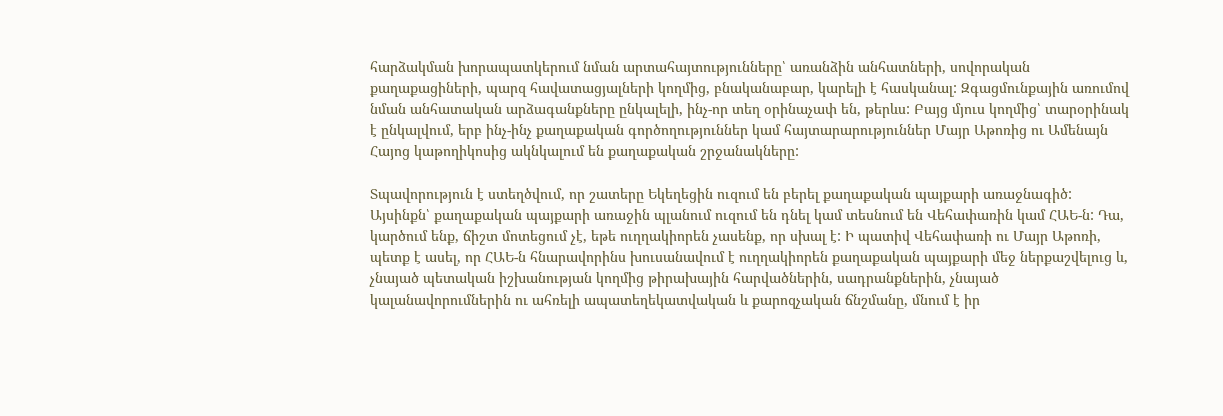հարձակման խորապատկերում նման արտահայտությունները՝ առանձին անհատների, սովորական քաղաքացիների, պարզ հավատացյալների կողմից, բնականաբար, կարելի է հասկանալ: Զգացմունքային առումով նման անհատական արձագանքները ընկալելի, ինչ-որ տեղ օրինաչափ են, թերևս: Բայց մյուս կողմից՝ տարօրինակ է ընկալվում, երբ ինչ-ինչ քաղաքական գործողություններ կամ հայտարարություններ Մայր Աթոռից ու Ամենայն Հայոց կաթողիկոսից ակնկալում են քաղաքական շրջանակները:

Տպավորություն է ստեղծվում, որ շատերը Եկեղեցին ուզում են բերել քաղաքական պայքարի առաջնագիծ: Այսինքն՝ քաղաքական պայքարի առաջին պլանում ուզում են դնել կամ տեսնում են Վեհափառին կամ ՀԱԵ-ն: Դա, կարծում ենք, ճիշտ մոտեցում չէ, եթե ուղղակիորեն չասենք, որ սխալ է: Ի պատիվ Վեհափառի ու Մայր Աթոռի, պետք է ասել, որ ՀԱԵ-ն հնարավորինս խուսանավում է ուղղակիորեն քաղաքական պայքարի մեջ ներքաշվելուց և, չնայած պետական իշխանության կողմից թիրախային հարվածներին, սադրանքներին, չնայած կալանավորումներին ու ահռելի ապատեղեկատվական և քարոզչական ճնշմանը, մնում է իր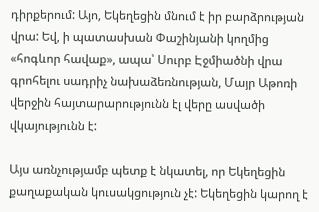դիրքերում: Այո, Եկեղեցին մնում է իր բարձրության վրա: Եվ, ի պատասխան Փաշինյանի կողմից «հոգևոր հավաք», ապա՝ Սուրբ Էջմիածնի վրա գրոհելու սադրիչ նախաձեռնության, Մայր Աթոռի վերջին հայտարարությունն էլ վերը ասվածի վկայությունն է:

Այս առնչությամբ պետք է նկատել, որ Եկեղեցին քաղաքական կուսակցություն չէ: Եկեղեցին կարող է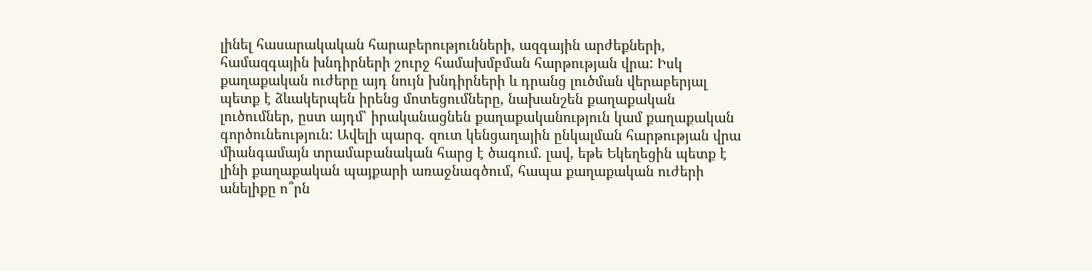լինել հասարակական հարաբերությունների, ազգային արժեքների, համազգային խնդիրների շուրջ համախմբման հարթության վրա: Իսկ քաղաքական ուժերը այդ նույն խնդիրների և դրանց լուծման վերաբերյալ պետք է ձևակերպեն իրենց մոտեցումները, նախանշեն քաղաքական լուծումներ, ըստ այդմ՝ իրականացնեն քաղաքականություն կամ քաղաքական գործունեություն: Ավելի պարզ. զուտ կենցաղային ընկալման հարթության վրա միանգամայն տրամաբանական հարց է ծագում. լավ, եթե Եկեղեցին պետք է լինի քաղաքական պայքարի առաջնագծում, հապա քաղաքական ուժերի անելիքը ո՞րն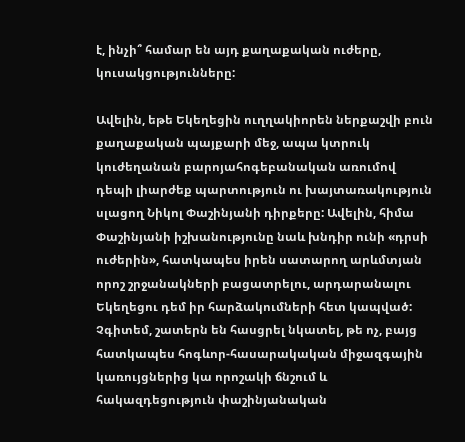է, ինչի՞ համար են այդ քաղաքական ուժերը, կուսակցությունները:

Ավելին, եթե Եկեղեցին ուղղակիորեն ներքաշվի բուն քաղաքական պայքարի մեջ, ապա կտրուկ կուժեղանան բարոյահոգեբանական առումով դեպի լիարժեք պարտություն ու խայտառակություն սլացող Նիկոլ Փաշինյանի դիրքերը: Ավելին, հիմա Փաշինյանի իշխանությունը նաև խնդիր ունի «դրսի ուժերին», հատկապես իրեն սատարող արևմտյան որոշ շրջանակների բացատրելու, արդարանալու Եկեղեցու դեմ իր հարձակումների հետ կապված: Չգիտեմ, շատերն են հասցրել նկատել, թե ոչ, բայց հատկապես հոգևոր-հասարակական միջազգային կառույցներից կա որոշակի ճնշում և հակազդեցություն փաշինյանական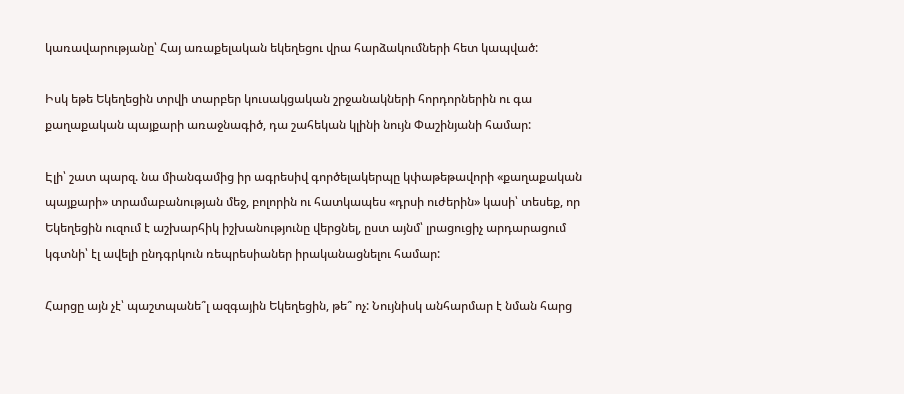կառավարությանը՝ Հայ առաքելական եկեղեցու վրա հարձակումների հետ կապված:

Իսկ եթե Եկեղեցին տրվի տարբեր կուսակցական շրջանակների հորդորներին ու գա քաղաքական պայքարի առաջնագիծ, դա շահեկան կլինի նույն Փաշինյանի համար:

Էլի՝ շատ պարզ. նա միանգամից իր ագրեսիվ գործելակերպը կփաթեթավորի «քաղաքական պայքարի» տրամաբանության մեջ, բոլորին ու հատկապես «դրսի ուժերին» կասի՝ տեսեք, որ Եկեղեցին ուզում է աշխարհիկ իշխանությունը վերցնել, ըստ այնմ՝ լրացուցիչ արդարացում կգտնի՝ էլ ավելի ընդգրկուն ռեպրեսիաներ իրականացնելու համար:

Հարցը այն չէ՝ պաշտպանե՞լ ազգային Եկեղեցին, թե՞ ոչ: Նույնիսկ անհարմար է նման հարց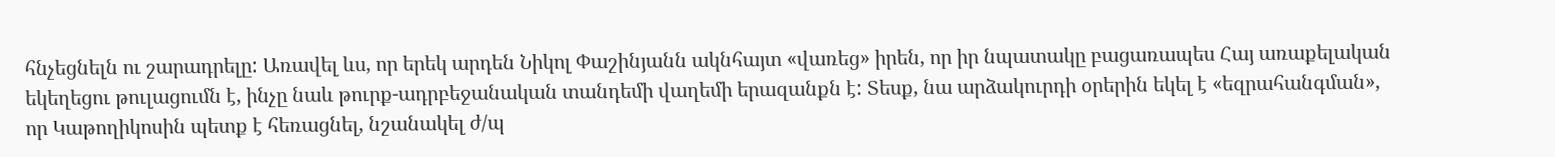հնչեցնելն ու շարադրելը: Առավել ևս, որ երեկ արդեն Նիկոլ Փաշինյանն ակնհայտ «վառեց» իրեն, որ իր նպատակը բացառապես Հայ առաքելական եկեղեցու թուլացումն է, ինչը նաև թուրք-ադրբեջանական տանդեմի վաղեմի երազանքն է: Տեսք, նա արձակուրդի օրերին եկել է «եզրահանգման», որ Կաթողիկոսին պետք է հեռացնել, նշանակել ժ/պ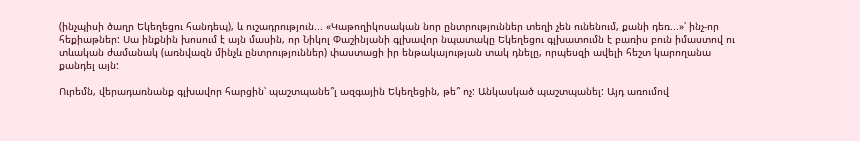(ինչպիսի ծաղր Եկեղեցու հանդեպ), և ուշադրություն... «Կաթողիկոսական նոր ընտրություններ տեղի չեն ունենում, քանի դեռ...»՝ ինչ-որ հեքիաթներ: Սա ինքնին խոսում է այն մասին, որ Նիկոլ Փաշինյանի գլխավոր նպատակը Եկեղեցու գլխատումն է բառիս բուն իմաստով ու տևական ժամանակ (առնվազն մինչև ընտրություններ) փաստացի իր ենթակայության տակ դնելը, որպեսզի ավելի հեշտ կարողանա քանդել այն:

Ուրեմն, վերադառնանք գլխավոր հարցին՝ պաշտպանե՞լ ազգային Եկեղեցին, թե՞ ոչ: Անկասկած պաշտպանել: Այդ առումով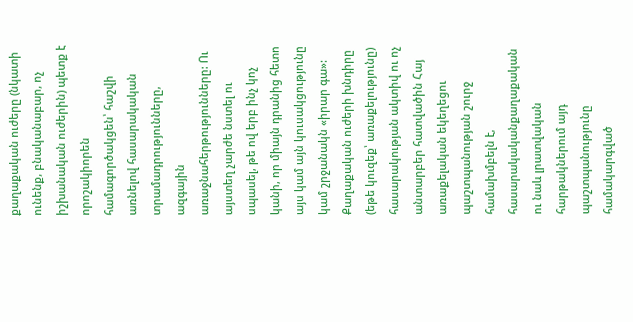քաղաքական ուժերը (նկատի ունենք, բնականաբար, ոչ իշխանական ուժերին) պետք է որոշակիորեն համագործակցեն՝ հաշվի առնելով հասարակական տրամադրությունները, ազգային առաջնահերթությունները: Ու այստեղ չարժե նստել ու սպասել, թե ով երբ ինչ կոչ կանի, որ միայն դրանից հետո այս կամ այն կուսակցությունը կամ շրջանակն «իրար գա»: Քաղաքական ուժերի խնդիրը (եթե կուզեք՝ առաքելությունը) հասարակության ակտիվ ու ոչ անտարբեր հատվածին Հայ առաքելական եկեղեցու պաշտպանության շուրջ համախմբելն է, հասարակականքաղաքական ու նաև լրատվական հարթակներում այդ պաշտպանությունը համակարգված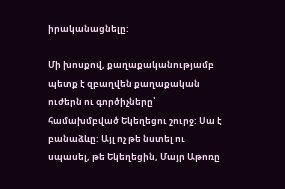իրականացնելը:

Մի խոսքով, քաղաքականությամբ պետք է զբաղվեն քաղաքական ուժերն ու գործիչները՝ համախմբված Եկեղեցու շուրջ: Սա է բանաձևը: Այլ ոչ թե նստել ու սպասել, թե Եկեղեցին, Մայր Աթոռը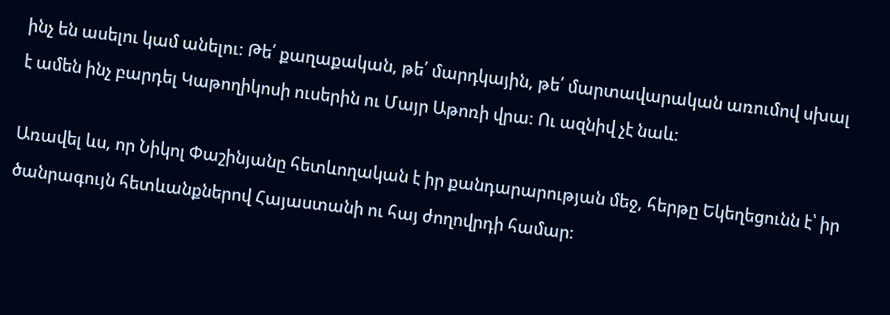ինչ են ասելու կամ անելու: Թե՛ քաղաքական, թե՛ մարդկային, թե՛ մարտավարական առումով սխալ է ամեն ինչ բարդել Կաթողիկոսի ուսերին ու Մայր Աթոռի վրա: Ու ազնիվ չէ նաև:

Առավել ևս, որ Նիկոլ Փաշինյանը հետևողական է իր քանդարարության մեջ, հերթը Եկեղեցունն է՝ իր ծանրագույն հետևանքներով Հայաստանի ու հայ ժողովրդի համար: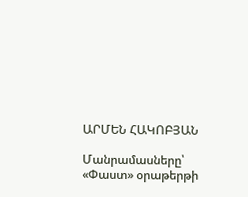ԱՐՄԵՆ ՀԱԿՈԲՅԱՆ

Մանրամասները՝ «Փաստ» օրաթերթի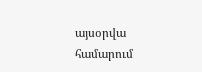այսօրվա համարում